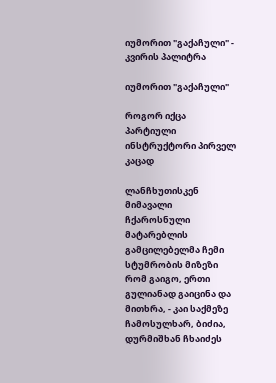იუმორით "გაქაჩული" - კვირის პალიტრა

იუმორით "გაქაჩული"

როგორ იქცა პარტიული ინსტრუქტორი პირველ კაცად

ლანჩხუთისკენ მიმავალი ჩქაროსნული მატარებლის გამცილებელმა ჩემი სტუმრობის მიზეზი რომ გაიგო, ერთი გულიანად გაიცინა და მითხრა, - კაი საქმეზე ჩამოსულხარ, ბიძია, დურმიშხან ჩხაიძეს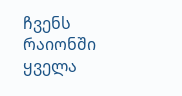ჩვენს რაიონში ყველა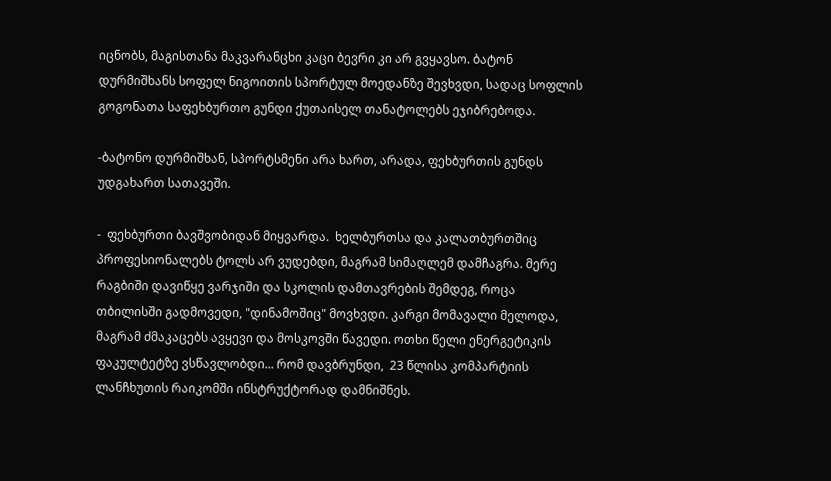იცნობს, მაგისთანა მაკვარანცხი კაცი ბევრი კი არ გვყავსო. ბატონ დურმიშხანს სოფელ ნიგოითის სპორტულ მოედანზე შევხვდი, სადაც სოფლის გოგონათა საფეხბურთო გუნდი ქუთაისელ თანატოლებს ეჯიბრებოდა.

-ბატონო დურმიშხან, სპორტსმენი არა ხართ, არადა, ფეხბურთის გუნდს უდგახართ სათავეში.

-  ფეხბურთი ბავშვობიდან მიყვარდა.  ხელბურთსა და კალათბურთშიც პროფესიონალებს ტოლს არ ვუდებდი, მაგრამ სიმაღლემ დამჩაგრა. მერე რაგბიში დავიწყე ვარჯიში და სკოლის დამთავრების შემდეგ, როცა თბილისში გადმოვედი, "დინამოშიც" მოვხვდი. კარგი მომავალი მელოდა, მაგრამ ძმაკაცებს ავყევი და მოსკოვში წავედი. ოთხი წელი ენერგეტიკის ფაკულტეტზე ვსწავლობდი... რომ დავბრუნდი,  23 წლისა კომპარტიის ლანჩხუთის რაიკომში ინსტრუქტორად დამნიშნეს.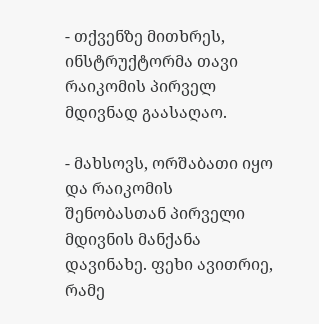- თქვენზე მითხრეს, ინსტრუქტორმა თავი რაიკომის პირველ მდივნად გაასაღაო.

- მახსოვს, ორშაბათი იყო და რაიკომის შენობასთან პირველი მდივნის მანქანა დავინახე. ფეხი ავითრიე, რამე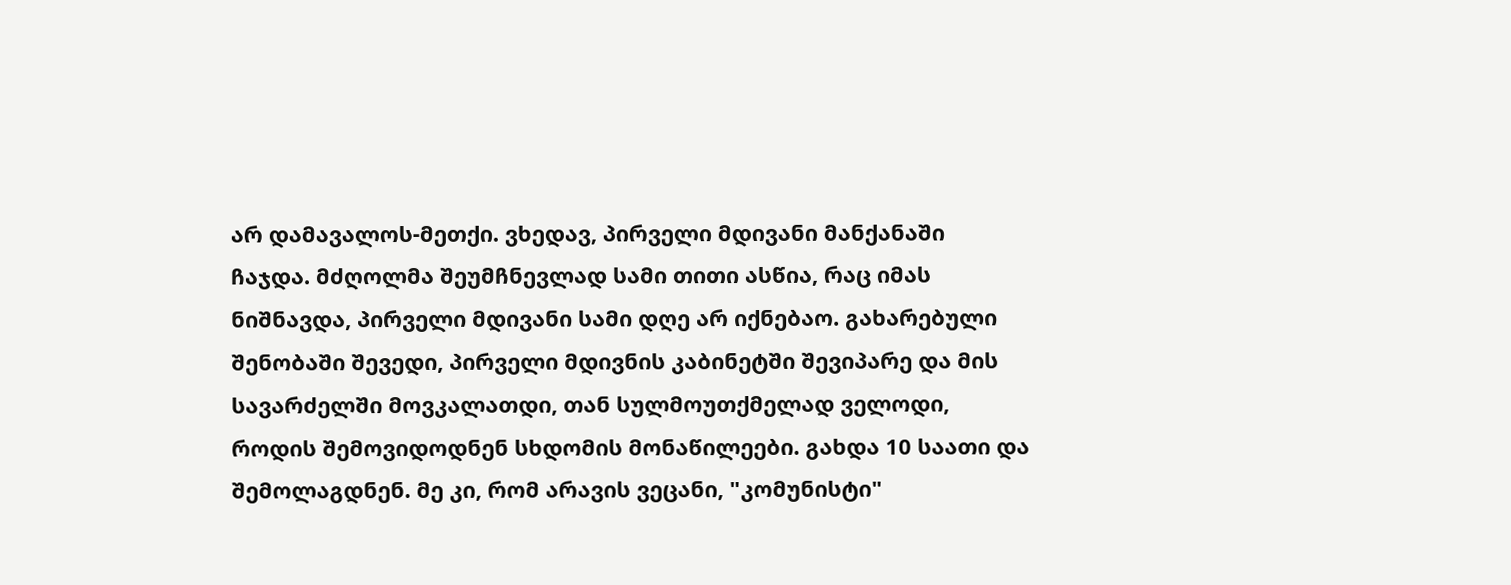არ დამავალოს-მეთქი. ვხედავ, პირველი მდივანი მანქანაში ჩაჯდა. მძღოლმა შეუმჩნევლად სამი თითი ასწია, რაც იმას ნიშნავდა, პირველი მდივანი სამი დღე არ იქნებაო. გახარებული შენობაში შევედი, პირველი მდივნის კაბინეტში შევიპარე და მის სავარძელში მოვკალათდი, თან სულმოუთქმელად ველოდი, როდის შემოვიდოდნენ სხდომის მონაწილეები. გახდა 10 საათი და შემოლაგდნენ. მე კი, რომ არავის ვეცანი, "კომუნისტი"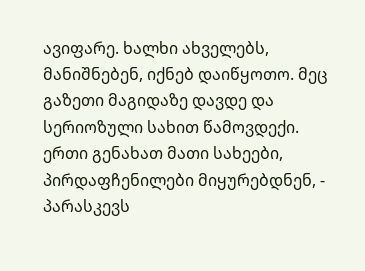ავიფარე. ხალხი ახველებს, მანიშნებენ, იქნებ დაიწყოთო. მეც გაზეთი მაგიდაზე დავდე და სერიოზული სახით წამოვდექი. ერთი გენახათ მათი სახეები, პირდაფჩენილები მიყურებდნენ, - პარასკევს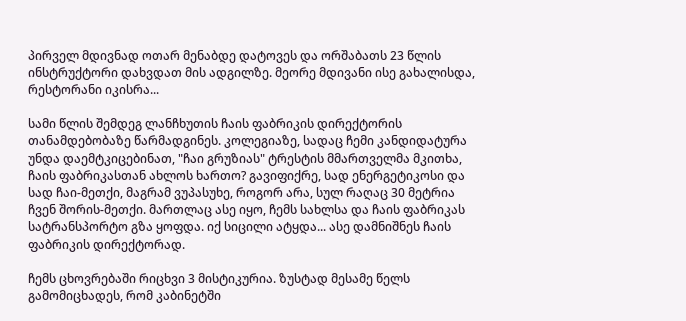პირველ მდივნად ოთარ მენაბდე დატოვეს და ორშაბათს 23 წლის ინსტრუქტორი დახვდათ მის ადგილზე. მეორე მდივანი ისე გახალისდა, რესტორანი იკისრა...

სამი წლის შემდეგ ლანჩხუთის ჩაის ფაბრიკის დირექტორის თანამდებობაზე წარმადგინეს. კოლეგიაზე, სადაც ჩემი კანდიდატურა უნდა დაემტკიცებინათ, "ჩაი გრუზიას" ტრესტის მმართველმა მკითხა, ჩაის ფაბრიკასთან ახლოს ხართო? გავიფიქრე, სად ენერგეტიკოსი და სად ჩაი-მეთქი, მაგრამ ვუპასუხე, როგორ არა, სულ რაღაც 30 მეტრია ჩვენ შორის-მეთქი. მართლაც ასე იყო, ჩემს სახლსა და ჩაის ფაბრიკას სატრანსპორტო გზა ყოფდა. იქ სიცილი ატყდა... ასე დამნიშნეს ჩაის ფაბრიკის დირექტორად.

ჩემს ცხოვრებაში რიცხვი 3 მისტიკურია. ზუსტად მესამე წელს გამომიცხადეს, რომ კაბინეტში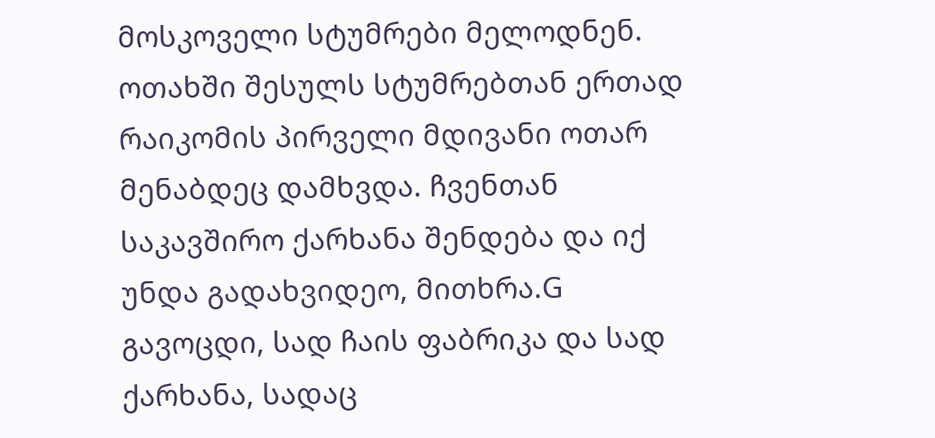მოსკოველი სტუმრები მელოდნენ. ოთახში შესულს სტუმრებთან ერთად რაიკომის პირველი მდივანი ოთარ მენაბდეც დამხვდა. ჩვენთან საკავშირო ქარხანა შენდება და იქ უნდა გადახვიდეო, მითხრა.G გავოცდი, სად ჩაის ფაბრიკა და სად ქარხანა, სადაც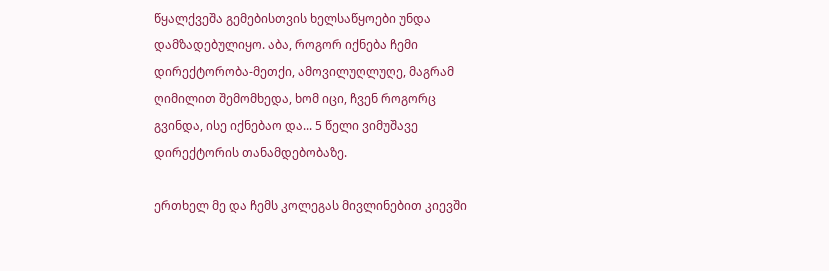წყალქვეშა გემებისთვის ხელსაწყოები უნდა დამზადებულიყო. აბა, როგორ იქნება ჩემი დირექტორობა-მეთქი, ამოვილუღლუღე, მაგრამ ღიმილით შემომხედა, ხომ იცი, ჩვენ როგორც გვინდა, ისე იქნებაო და... 5 წელი ვიმუშავე დირექტორის თანამდებობაზე.

ერთხელ მე და ჩემს კოლეგას მივლინებით კიევში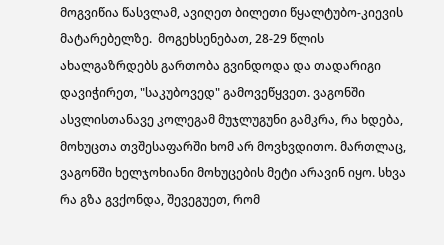მოგვიწია წასვლამ, ავიღეთ ბილეთი წყალტუბო-კიევის მატარებელზე.  მოგეხსენებათ, 28-29 წლის ახალგაზრდებს გართობა გვინდოდა და თადარიგი დავიჭირეთ, "საკუბოვედ" გამოვეწყვეთ. ვაგონში ასვლისთანავე კოლეგამ მუჯლუგუნი გამკრა, რა ხდება, მოხუცთა თვშესაფარში ხომ არ მოვხვდითო. მართლაც, ვაგონში ხელჯოხიანი მოხუცების მეტი არავინ იყო. სხვა რა გზა გვქონდა, შევეგუეთ, რომ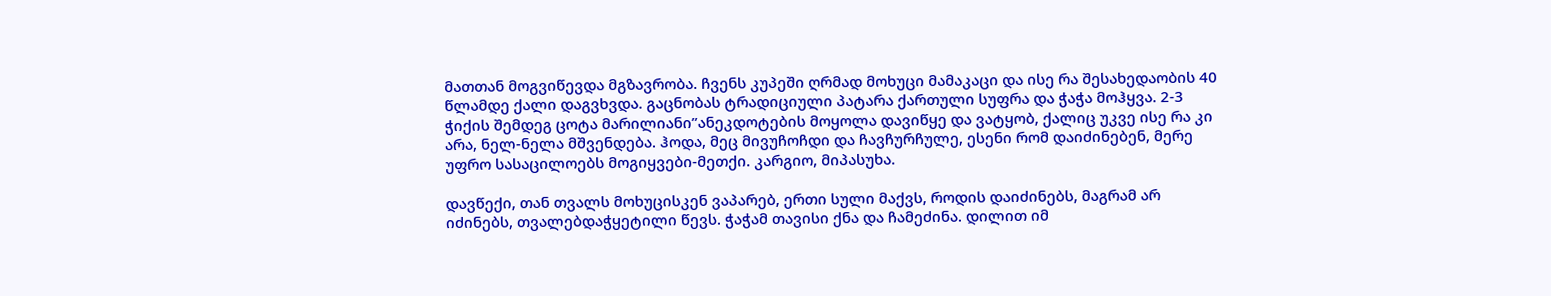მათთან მოგვიწევდა მგზავრობა. ჩვენს კუპეში ღრმად მოხუცი მამაკაცი და ისე რა შესახედაობის 40 წლამდე ქალი დაგვხვდა. გაცნობას ტრადიციული პატარა ქართული სუფრა და ჭაჭა მოჰყვა. 2-3 ჭიქის შემდეგ ცოტა მარილიანი”ანეკდოტების მოყოლა დავიწყე და ვატყობ, ქალიც უკვე ისე რა კი არა, ნელ-ნელა მშვენდება. ჰოდა, მეც მივუჩოჩდი და ჩავჩურჩულე, ესენი რომ დაიძინებენ, მერე უფრო სასაცილოებს მოგიყვები-მეთქი. კარგიო, მიპასუხა.

დავწექი, თან თვალს მოხუცისკენ ვაპარებ, ერთი სული მაქვს, როდის დაიძინებს, მაგრამ არ იძინებს, თვალებდაჭყეტილი წევს. ჭაჭამ თავისი ქნა და ჩამეძინა. დილით იმ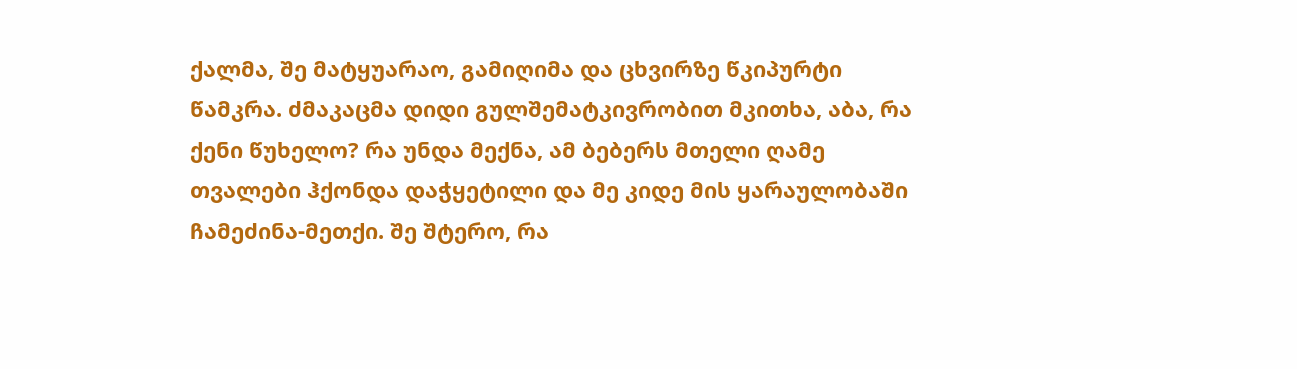ქალმა, შე მატყუარაო, გამიღიმა და ცხვირზე წკიპურტი წამკრა. ძმაკაცმა დიდი გულშემატკივრობით მკითხა, აბა, რა ქენი წუხელო? რა უნდა მექნა, ამ ბებერს მთელი ღამე თვალები ჰქონდა დაჭყეტილი და მე კიდე მის ყარაულობაში ჩამეძინა-მეთქი. შე შტერო, რა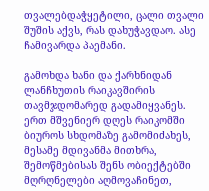თვალებდაჭყეტილი, ცალი თვალი შუშის აქვს, რას დახუჭავდაო. ასე ჩამივარდა პაემანი.

გამოხდა ხანი და ქარხნიდან ლანჩხუთის რაიკავშირის თავმჯდომარედ გადამიყვანეს. ერთ მშვენიერ დღეს რაიკომში ბიუროს სხდომაზე გამომიძახეს, მესამე მდივანმა მითხრა, შემოწმებისას შენს ობიექტებში მღრღნელები აღმოვაჩინეთ,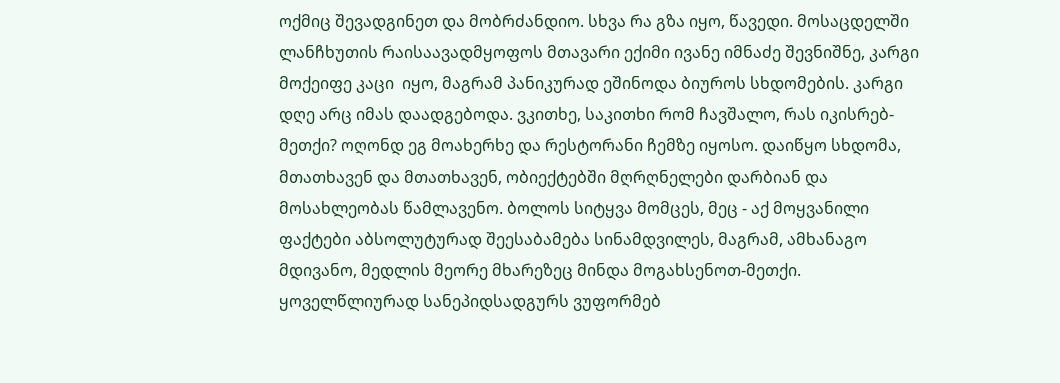ოქმიც შევადგინეთ და მობრძანდიო. სხვა რა გზა იყო, წავედი. მოსაცდელში ლანჩხუთის რაისაავადმყოფოს მთავარი ექიმი ივანე იმნაძე შევნიშნე, კარგი მოქეიფე კაცი  იყო, მაგრამ პანიკურად ეშინოდა ბიუროს სხდომების. კარგი დღე არც იმას დაადგებოდა. ვკითხე, საკითხი რომ ჩავშალო, რას იკისრებ-მეთქი? ოღონდ ეგ მოახერხე და რესტორანი ჩემზე იყოსო. დაიწყო სხდომა, მთათხავენ და მთათხავენ, ობიექტებში მღრღნელები დარბიან და მოსახლეობას წამლავენო. ბოლოს სიტყვა მომცეს, მეც - აქ მოყვანილი ფაქტები აბსოლუტურად შეესაბამება სინამდვილეს, მაგრამ, ამხანაგო მდივანო, მედლის მეორე მხარეზეც მინდა მოგახსენოთ-მეთქი. ყოველწლიურად სანეპიდსადგურს ვუფორმებ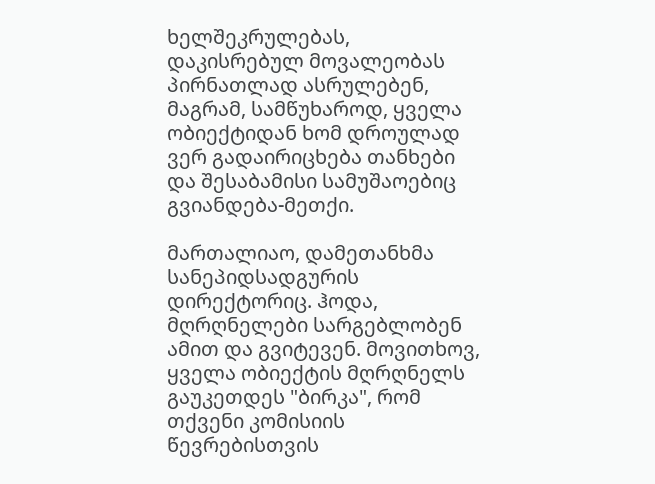ხელშეკრულებას, დაკისრებულ მოვალეობას პირნათლად ასრულებენ, მაგრამ, სამწუხაროდ, ყველა ობიექტიდან ხომ დროულად ვერ გადაირიცხება თანხები და შესაბამისი სამუშაოებიც გვიანდება-მეთქი.

მართალიაო, დამეთანხმა სანეპიდსადგურის დირექტორიც. ჰოდა, მღრღნელები სარგებლობენ ამით და გვიტევენ. მოვითხოვ, ყველა ობიექტის მღრღნელს გაუკეთდეს "ბირკა", რომ თქვენი კომისიის წევრებისთვის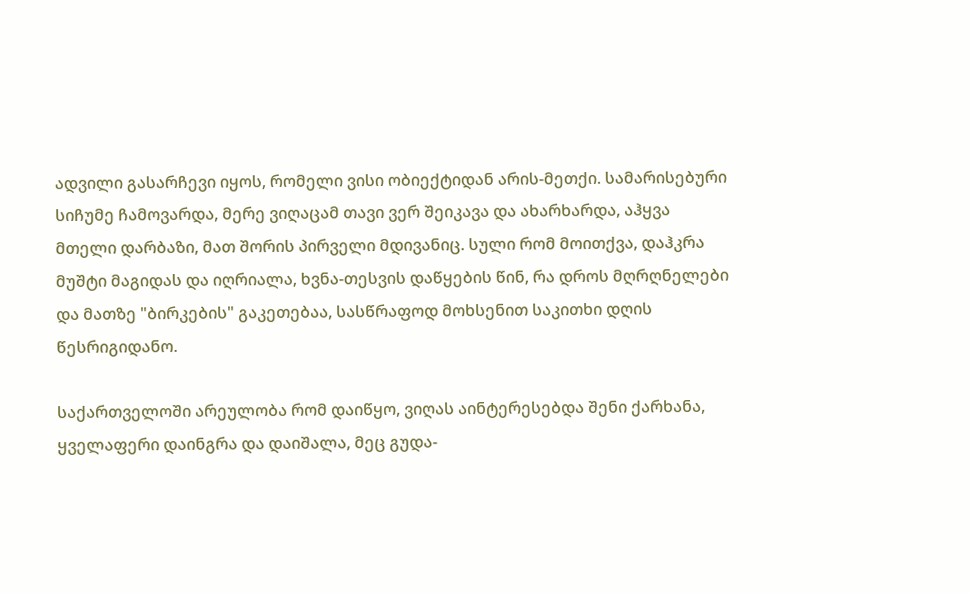ადვილი გასარჩევი იყოს, რომელი ვისი ობიექტიდან არის-მეთქი. სამარისებური სიჩუმე ჩამოვარდა, მერე ვიღაცამ თავი ვერ შეიკავა და ახარხარდა, აჰყვა მთელი დარბაზი, მათ შორის პირველი მდივანიც. სული რომ მოითქვა, დაჰკრა მუშტი მაგიდას და იღრიალა, ხვნა-თესვის დაწყების წინ, რა დროს მღრღნელები და მათზე "ბირკების" გაკეთებაა, სასწრაფოდ მოხსენით საკითხი დღის წესრიგიდანო.

საქართველოში არეულობა რომ დაიწყო, ვიღას აინტერესებდა შენი ქარხანა, ყველაფერი დაინგრა და დაიშალა, მეც გუდა-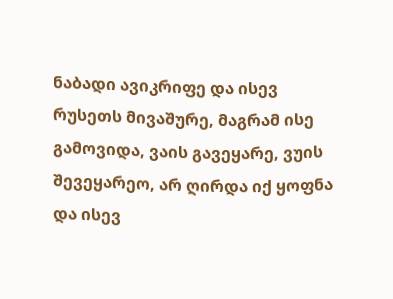ნაბადი ავიკრიფე და ისევ რუსეთს მივაშურე, მაგრამ ისე გამოვიდა, ვაის გავეყარე, ვუის შევეყარეო, არ ღირდა იქ ყოფნა და ისევ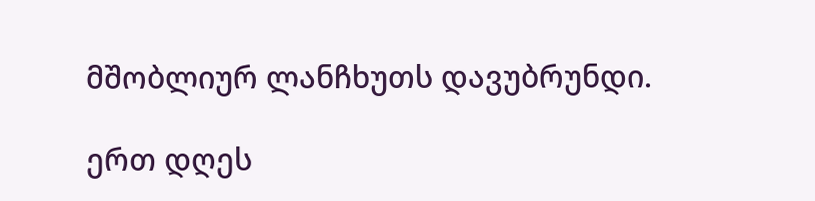მშობლიურ ლანჩხუთს დავუბრუნდი.

ერთ დღეს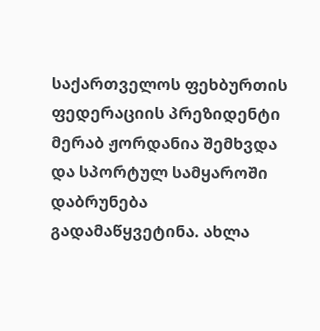საქართველოს ფეხბურთის ფედერაციის პრეზიდენტი მერაბ ჟორდანია შემხვდა და სპორტულ სამყაროში დაბრუნება გადამაწყვეტინა. ახლა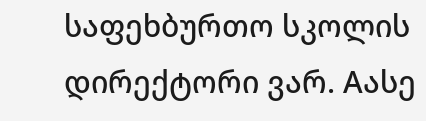საფეხბურთო სკოლის დირექტორი ვარ. Aასე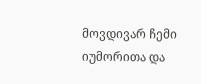მოვდივარ ჩემი იუმორითა და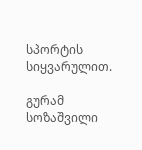სპორტის სიყვარულით.

გურამ სოზაშვილი